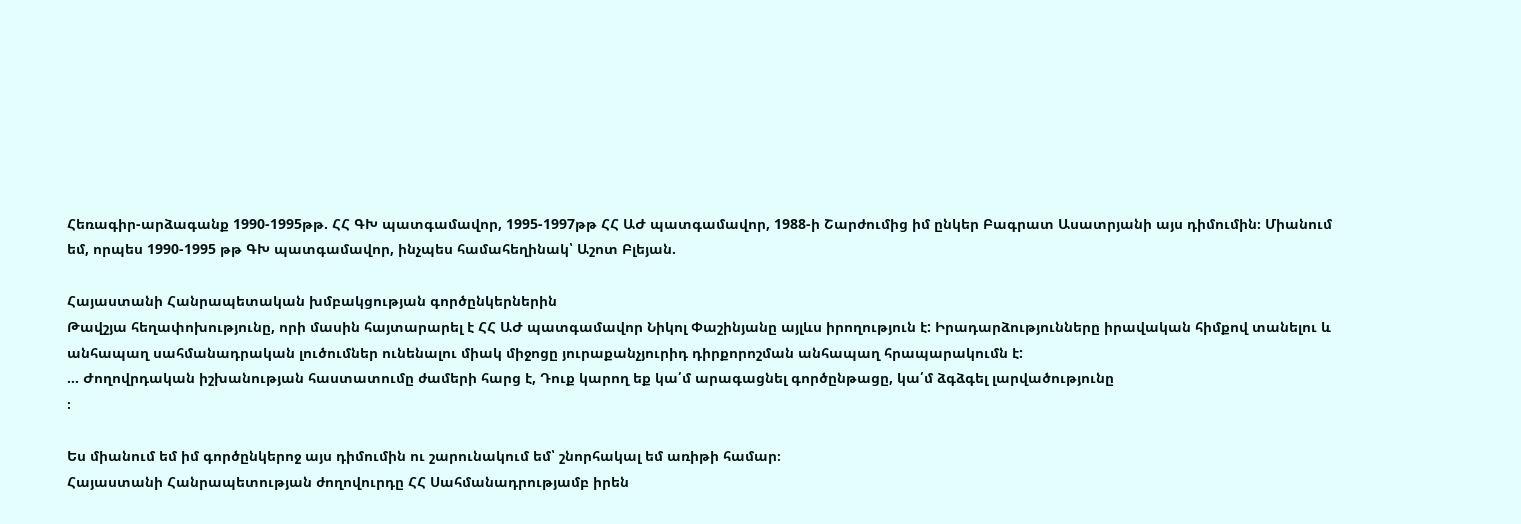Հեռագիր-արձագանք 1990-1995թթ. ՀՀ ԳԽ պատգամավոր, 1995-1997թթ ՀՀ ԱԺ պատգամավոր, 1988-ի Շարժումից իմ ընկեր Բագրատ Ասատրյանի այս դիմումին։ Միանում եմ, որպես 1990-1995 թթ ԳԽ պատգամավոր, ինչպես համահեղինակ՝ Աշոտ Բլեյան.

Հայաստանի Հանրապետական խմբակցության գործընկերներին
Թավշյա հեղափոխությունը, որի մասին հայտարարել է ՀՀ ԱԺ պատգամավոր Նիկոլ Փաշինյանը այլևս իրողություն է: Իրադարձությունները իրավական հիմքով տանելու և անհապաղ սահմանադրական լուծումներ ունենալու միակ միջոցը յուրաքանչյուրիդ դիրքորոշման անհապաղ հրապարակումն է:
… Ժողովրդական իշխանության հաստատումը ժամերի հարց է, Դուք կարող եք կա՛մ արագացնել գործընթացը, կա՛մ ձգձգել լարվածությունը
։

Ես միանում եմ իմ գործընկերոջ այս դիմումին ու շարունակում եմ՝ շնորհակալ եմ առիթի համար։
Հայաստանի Հանրապետության ժողովուրդը ՀՀ Սահմանադրությամբ իրեն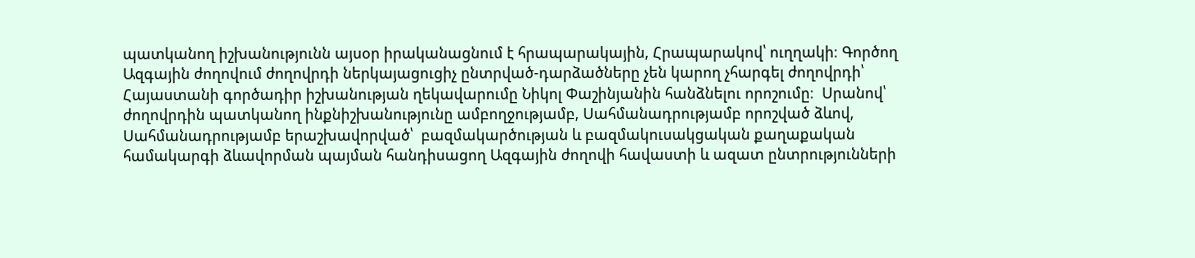պատկանող իշխանությունն այսօր իրականացնում է հրապարակային, Հրապարակով՝ ուղղակի։ Գործող Ազգային ժողովում ժողովրդի ներկայացուցիչ ընտրված-դարձածները չեն կարող չհարգել ժողովրդի՝ Հայաստանի գործադիր իշխանության ղեկավարումը Նիկոլ Փաշինյանին հանձնելու որոշումը։  Սրանով՝ ժողովրդին պատկանող ինքնիշխանությունը ամբողջությամբ, Սահմանադրությամբ որոշված ձևով, Սահմանադրությամբ երաշխավորված՝  բազմակարծության և բազմակուսակցական քաղաքական համակարգի ձևավորման պայման հանդիսացող Ազգային ժողովի հավաստի և ազատ ընտրությունների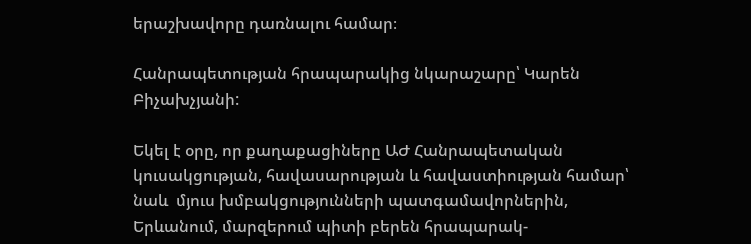երաշխավորը դառնալու համար։

Հանրապետության հրապարակից նկարաշարը՝ Կարեն Բիչախչյանի:

Եկել է օրը, որ քաղաքացիները ԱԺ Հանրապետական կուսակցության, հավասարության և հավաստիության համար՝ նաև  մյուս խմբակցությունների պատգամավորներին, Երևանում, մարզերում պիտի բերեն հրապարակ-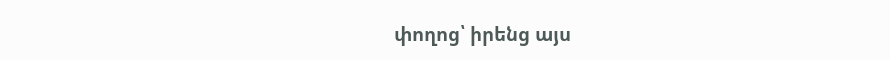փողոց՝ իրենց այս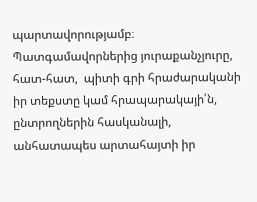պարտավորությամբ։  Պատգամավորներից յուրաքանչյուրը, հատ-հատ,  պիտի գրի հրաժարականի իր տեքստը կամ հրապարակայի՛ն, ընտրողներին հասկանալի, անհատապես արտահայտի իր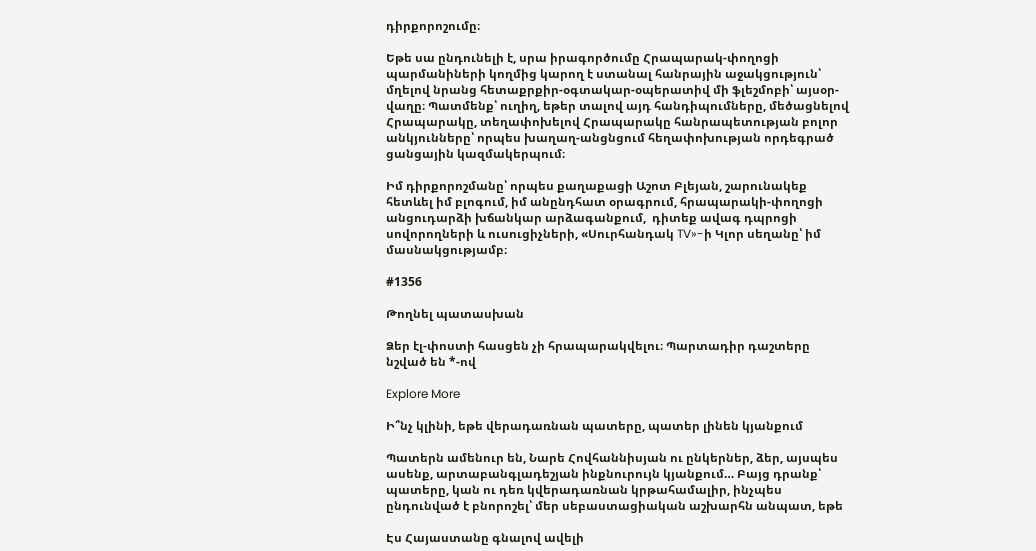դիրքորոշումը։

Եթե սա ընդունելի է, սրա իրագործումը Հրապարակ-փողոցի պարմանիների կողմից կարող է ստանալ հանրային աջակցություն՝ մղելով նրանց հետաքրքիր-օգտակար-օպերատիվ մի ֆլեշմոբի՝ այսօր-վաղը։ Պատմենք՝ ուղիղ, եթեր տալով այդ հանդիպումները, մեծացնելով Հրապարակը, տեղափոխելով Հրապարակը հանրապետության բոլոր անկյունները՝ որպես խաղաղ-անցնցում հեղափոխության որդեգրած ցանցային կազմակերպում։

Իմ դիրքորոշմանը՝ որպես քաղաքացի Աշոտ Բլեյան, շարունակեք հետևել իմ բլոգում, իմ անընդհատ օրագրում, հրապարակի-փողոցի անցուդարձի խճանկար արձագանքում,  դիտեք ավագ դպրոցի սովորողների և ուսուցիչների, «Սուրհանդակ TV»-ի Կլոր սեղանը՝ իմ մասնակցությամբ։

#1356

Թողնել պատասխան

Ձեր էլ-փոստի հասցեն չի հրապարակվելու։ Պարտադիր դաշտերը նշված են *-ով

Explore More

Ի՞նչ կլինի, եթե վերադառնան պատերը, պատեր լինեն կյանքում

Պատերն ամենուր են, Նարե Հովհաննիսյան ու ընկերներ, ձեր, այսպես ասենք, արտաբանգլադեշյան ինքնուրույն կյանքում… Բայց դրանք՝ պատերը, կան ու դեռ կվերադառնան կրթահամալիր, ինչպես ընդունված է բնորոշել՝ մեր սեբաստացիական աշխարհն անպատ, եթե

Էս Հայաստանը գնալով ավելի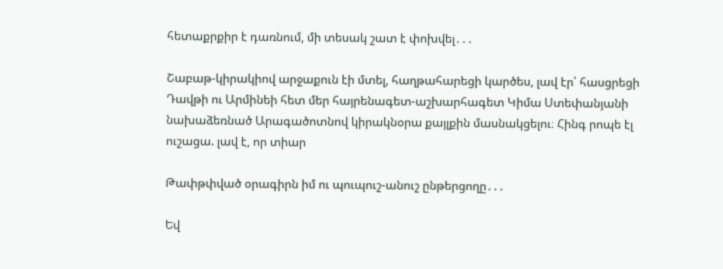հետաքրքիր է դառնում, մի տեսակ շատ է փոխվել․․․

Շաբաթ-կիրակիով արջաքուն էի մտել, հաղթահարեցի կարծես, լավ էր՝ հասցրեցի Դավթի ու Արմինեի հետ մեր հայրենագետ-աշխարհագետ Կիմա Ստեփանյանի նախաձեռնած Արագածոտնով կիրակնօրա քայլքին մասնակցելու։ Հինգ րոպե էլ ուշացա. լավ է, որ տիար

Թափթփված օրագիրն իմ ու պուպուշ-անուշ ընթերցողը․․․

Եվ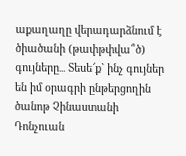աքաղաղը վերադարձնում է ծիածանի (թափթփվա՞ծ) գույները․․․ Տեսե՜ք` ինչ գույներ են իմ օրագրի ընթերցողին ծանոթ Չինաստանի Դոնչուան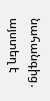նահանգից․ այստեղ է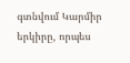գտնվում Կարմիր երկիրը, որպես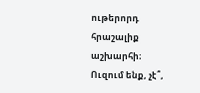ութերորդ հրաշալիք աշխարհի։ Ուզում ենք, չէ՞,